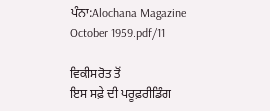ਪੰਨਾ:Alochana Magazine October 1959.pdf/11

ਵਿਕੀਸਰੋਤ ਤੋਂ
ਇਸ ਸਫ਼ੇ ਦੀ ਪਰੂਫ਼ਰੀਡਿੰਗ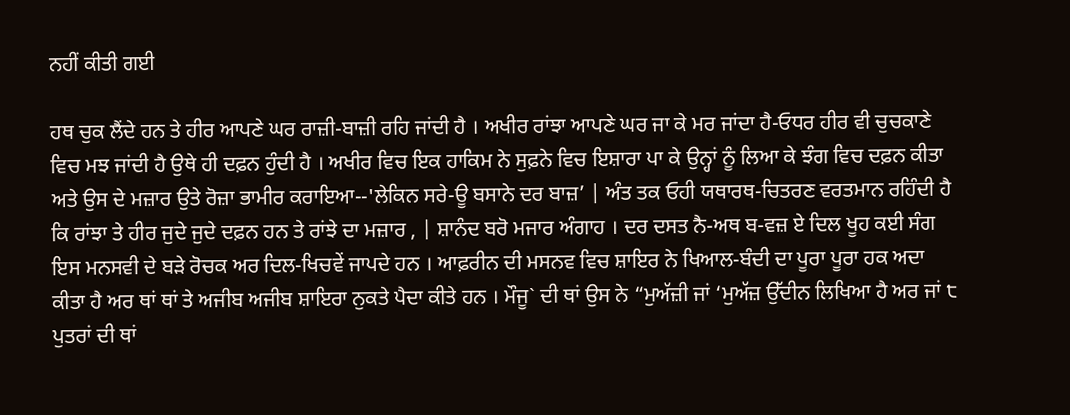ਨਹੀਂ ਕੀਤੀ ਗਈ

ਹਥ ਚੁਕ ਲੈਂਦੇ ਹਨ ਤੇ ਹੀਰ ਆਪਣੇ ਘਰ ਰਾਜ਼ੀ-ਬਾਜ਼ੀ ਰਹਿ ਜਾਂਦੀ ਹੈ । ਅਖੀਰ ਰਾਂਝਾ ਆਪਣੇ ਘਰ ਜਾ ਕੇ ਮਰ ਜਾਂਦਾ ਹੈ-ਓਧਰ ਹੀਰ ਵੀ ਚੁਚਕਾਣੇ ਵਿਚ ਮਝ ਜਾਂਦੀ ਹੈ ਉਥੇ ਹੀ ਦਫ਼ਨ ਹੁੰਦੀ ਹੈ । ਅਖੀਰ ਵਿਚ ਇਕ ਹਾਕਿਮ ਨੇ ਸੁਫ਼ਨੇ ਵਿਚ ਇਸ਼ਾਰਾ ਪਾ ਕੇ ਉਨ੍ਹਾਂ ਨੂੰ ਲਿਆ ਕੇ ਝੰਗ ਵਿਚ ਦਫ਼ਨ ਕੀਤਾ ਅਤੇ ਉਸ ਦੇ ਮਜ਼ਾਰ ਉਤੇ ਰੋਜ਼ਾ ਭਾਮੀਰ ਕਰਾਇਆ--'ਲੇਕਿਨ ਸਰੇ-ਊ ਬਸਾਨੇ ਦਰ ਬਾਜ਼’ | ਅੰਤ ਤਕ ਓਹੀ ਯਥਾਰਥ-ਚਿਤਰਣ ਵਰਤਮਾਨ ਰਹਿੰਦੀ ਹੈ ਕਿ ਰਾਂਝਾ ਤੇ ਹੀਰ ਜੁਦੇ ਜੁਦੇ ਦਫ਼ਨ ਹਨ ਤੇ ਰਾਂਝੇ ਦਾ ਮਜ਼ਾਰ , | ਸ਼ਾਨੰਦ ਬਰੋ ਮਜਾਰ ਅੰਗਾਹ । ਦਰ ਦਸਤ ਨੈ-ਅਥ ਬ-ਵਜ਼ ਏ ਦਿਲ ਖੂਹ ਕਈ ਸੰਗ ਇਸ ਮਨਸਵੀ ਦੇ ਬੜੇ ਰੋਚਕ ਅਰ ਦਿਲ-ਖਿਚਵੇਂ ਜਾਪਦੇ ਹਨ । ਆਫ਼ਰੀਨ ਦੀ ਮਸਨਵ ਵਿਚ ਸ਼ਾਇਰ ਨੇ ਖਿਆਲ-ਬੰਦੀ ਦਾ ਪੂਰਾ ਪੂਰਾ ਹਕ ਅਦਾ ਕੀਤਾ ਹੈ ਅਰ ਥਾਂ ਥਾਂ ਤੇ ਅਜੀਬ ਅਜੀਬ ਸ਼ਾਇਰਾ ਨੁਕਤੇ ਪੈਦਾ ਕੀਤੇ ਹਨ । ਮੌਜੂ` ਦੀ ਥਾਂ ਉਸ ਨੇ “ਮੁਅੱਜ਼ੀ ਜਾਂ ‘ਮੁਅੱਜ਼ ਉੱਦੀਨ ਲਿਖਿਆ ਹੈ ਅਰ ਜਾਂ ੮ ਪੁਤਰਾਂ ਦੀ ਥਾਂ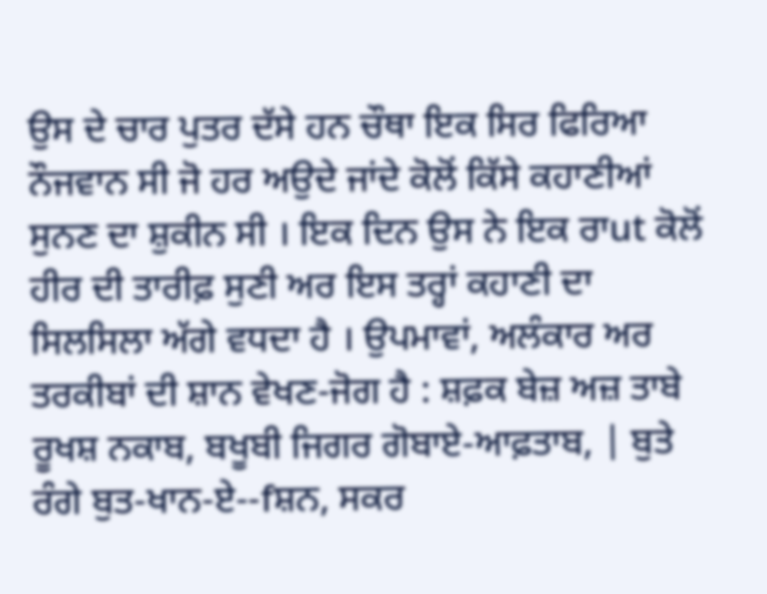ਉਸ ਦੇ ਚਾਰ ਪੁਤਰ ਦੱਸੇ ਹਨ ਚੌਥਾ ਇਕ ਸਿਰ ਫਿਰਿਆ ਨੌਜਵਾਨ ਸੀ ਜੋ ਹਰ ਅਉਦੇ ਜਾਂਦੇ ਕੋਲੋਂ ਕਿੱਸੇ ਕਹਾਣੀਆਂ ਸੁਨਣ ਦਾ ਸ਼ੁਕੀਨ ਸੀ । ਇਕ ਦਿਨ ਉਸ ਨੇ ਇਕ ਰਾut ਕੋਲੋਂ ਹੀਰ ਦੀ ਤਾਰੀਫ਼ ਸੁਣੀ ਅਰ ਇਸ ਤਰ੍ਹਾਂ ਕਹਾਣੀ ਦਾ ਸਿਲਸਿਲਾ ਅੱਗੇ ਵਧਦਾ ਹੈ । ਉਪਮਾਵਾਂ, ਅਲੰਕਾਰ ਅਰ ਤਰਕੀਬਾਂ ਦੀ ਸ਼ਾਨ ਵੇਖਣ-ਜੋਗ ਹੈ : ਸ਼ਫ਼ਕ ਬੇਜ਼ ਅਜ਼ ਤਾਬੇ ਰੂਖਸ਼ ਨਕਾਬ, ਬਖੂਬੀ ਜਿਗਰ ਗੋਬਾਏ-ਆਫ਼ਤਾਬ, | ਬੁਤੇ ਰੰਗੇ ਬੁਤ-ਖਾਨ-ਏ--fਸ਼ਨ, ਸਕਰ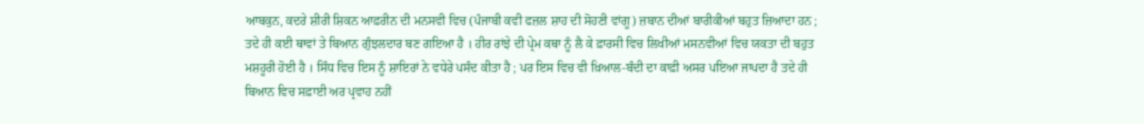ਆਬਕੁਨ, ਕਦਰੇ ਸ਼ੀਰੀ ਸ਼ਿਕਨ ਆਫ਼ਰੀਨ ਦੀ ਮਨਸਵੀ ਵਿਚ (ਪੰਜਾਬੀ ਕਵੀ ਫਜ਼ਲ ਸ਼ਾਹ ਦੀ ਸੋਹਣੀ ਵਾਂਗੂ) ਜ਼ਬਾਨ ਦੀਆਂ ਬਾਰੀਕੀਆਂ ਬਹੁਤ ਜ਼ਿਆਦਾ ਹਨ ; ਤਦੇ ਹੀ ਕਈ ਥਾਵਾਂ ਤੇ ਬਿਆਨ ਗੁੰਝਲਦਾਰ ਬਣ ਗਇਆ ਹੈ । ਹੀਰ ਰਾਂਝੇ ਦੀ ਪ੍ਰੇਮ ਕਥਾ ਨੂੰ ਲੈ ਕੇ ਫ਼ਾਰਸੀ ਵਿਚ ਲਿਖੀਆਂ ਮਸਨਵੀਆਂ ਵਿਚ ਯਕਤਾ ਦੀ ਬਹੁਤ ਮਸ਼ਹੂਰੀ ਹੋਈ ਹੈ । ਸਿੰਧ ਵਿਚ ਇਸ ਨੂੰ ਸ਼ਾਇਰਾਂ ਨੇ ਵਧੇਰੇ ਪਸੰਦ ਕੀਤਾ ਹੈ ; ਪਰ ਇਸ ਵਿਚ ਵੀ ਖ਼ਿਆਲ-ਬੰਦੀ ਦਾ ਕਾਫ਼ੀ ਅਸਰ ਪਇਆ ਜਾਪਦਾ ਹੈ ਤਦੇ ਹੀ ਬਿਆਨ ਵਿਚ ਸਫ਼ਾਈ ਅਰ ਪ੍ਰਵਾਹ ਨਹੀਂ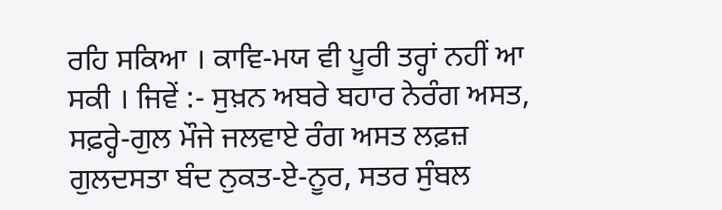ਰਹਿ ਸਕਿਆ । ਕਾਵਿ-ਮਯ ਵੀ ਪੂਰੀ ਤਰ੍ਹਾਂ ਨਹੀਂ ਆ ਸਕੀ । ਜਿਵੇਂ :- ਸੁਖ਼ਨ ਅਬਰੇ ਬਹਾਰ ਨੇਰੰਗ ਅਸਤ, ਸਫ਼ਰ੍ਹੇ-ਗੁਲ ਮੌਜੇ ਜਲਵਾਏ ਰੰਗ ਅਸਤ ਲਫ਼ਜ਼ ਗੁਲਦਸਤਾ ਬੰਦ ਨੁਕਤ-ਏ-ਨੂਰ, ਸਤਰ ਸੁੰਬਲ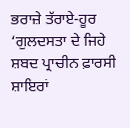ਭਰਾਜ਼ੇ ਤੱਰਾਏ-ਹੂਰ ‘ਗੁਲਦਸਤਾ ਦੇ ਜਿਹੇ ਸ਼ਬਦ ਪ੍ਰਾਚੀਨ ਫ਼ਾਰਸੀ ਸ਼ਾਇਰਾਂ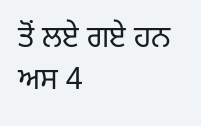ਤੋਂ ਲਏ ਗਏ ਹਨ ਅਸ 4